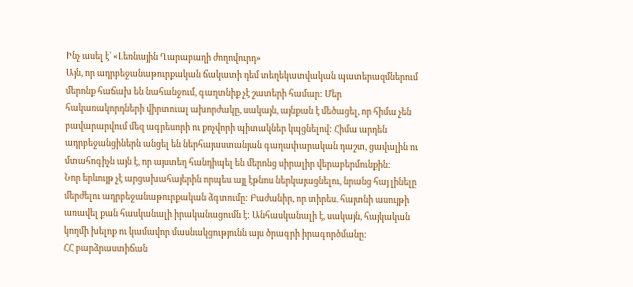Ինչ ասել է` «Լեռնային Ղարաբաղի ժողովուրդ»
Այն, որ ադրբեջանաթուրքական ճակատի դեմ տեղեկատվական պատերազմներում մերոնք հաճախ են նահանջում, գաղտնիք չէ շատերի համար: Մեր հակառակորդների վիրտուալ ախորժակը, սակայն, այնքան է մեծացել, որ հիմա չեն բավարարվում մեզ ագրեսորի ու քոչվորի պիտակներ կպցնելով: Հիմա արդեն ադրբեջանցիներն անցել են ներհայաստանյան գաղափարական դաշտ, ցավալին ու մտահոգիչն այն է, որ այստեղ հանդիպել են մերոնց սիրալիր վերաբերմունքին:
Նոր երևույթ չէ արցախահայերին որպես այլ էթնոս ներկայացնելու, նրանց հայ լինելը մերժելու ադրբեջանաթուրքական ձգտումը: Բաժանիր, որ տիրես. հայտնի ասույթի առավել քան հասկանալի իրականացումն է: Անհասկանալի է, սակայն, հայկական կողմի խելոք ու կամավոր մասնակցությունն այս ծրագրի իրագործմանը:
ՀՀ բարձրաստիճան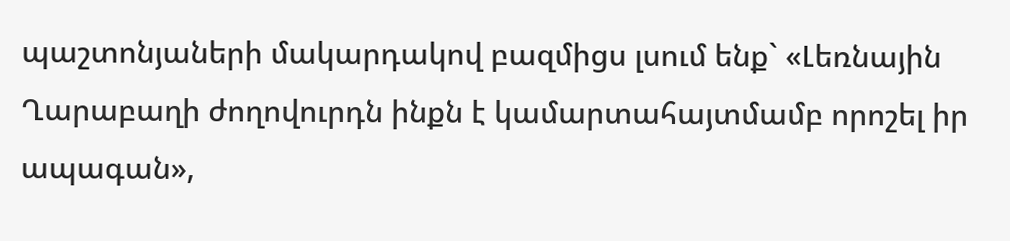պաշտոնյաների մակարդակով բազմիցս լսում ենք` «Լեռնային Ղարաբաղի ժողովուրդն ինքն է կամարտահայտմամբ որոշել իր ապագան»,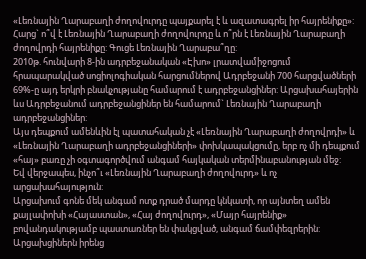«Լեռնային Ղարաբաղի ժողովուրդը պայքարել է և ազատագրել իր հայրենիքը»: Հարց` ո՞վ է Լեռնային Ղարաբաղի ժողովուրդը և ո՞րն է Լեռնային Ղարաբաղի ժողովրդի հայրենիքը: Գուցե Լեռնային Ղարաբա՞ղը:
2010թ. հունվարի 8-ին ադրբեջանական «Էխո» լրատվամիջոցում հրապարակված սոցիոլոգիական հարցումներով Ադրբեջանի 700 հարցվածների 69%-ը այդ երկրի բնակչությանը համարում է ադրբեջանցիներ: Արցախահայերին ևս Ադրբեջանում ադրբեջանցիներ են համարում` Լեռնային Ղարաբաղի ադրբեջանցիներ:
Այս դեպքում ամենևին էլ պատահական չէ «Լեռնային Ղարաբաղի ժողովրդի» և «Լեռնային Ղարաբաղի ադրբեջանցիների» փոխկապակցումը, երբ ոչ մի դեպքում «հայ» բառը չի օգտագործվում անգամ հայկական տերմինաբանության մեջ:
Եվ վերջապես, ինչո՞ւ «Լեռնային Ղարաբաղի ժողովուրդ» և ոչ արցախահայություն:
Արցախում գոնե մեկ անգամ ոտք դրած մարդը կնկատի, որ այնտեղ ամեն քայլափոխի «Հայաստան», «Հայ ժողովուրդ», «Մայր հայրենիք» բովանդակությամբ պաստառներ են փակցված, անգամ ճամփեզրերին:
Արցախցիներն իրենց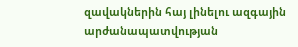զավակներին հայ լինելու ազգային արժանապատվության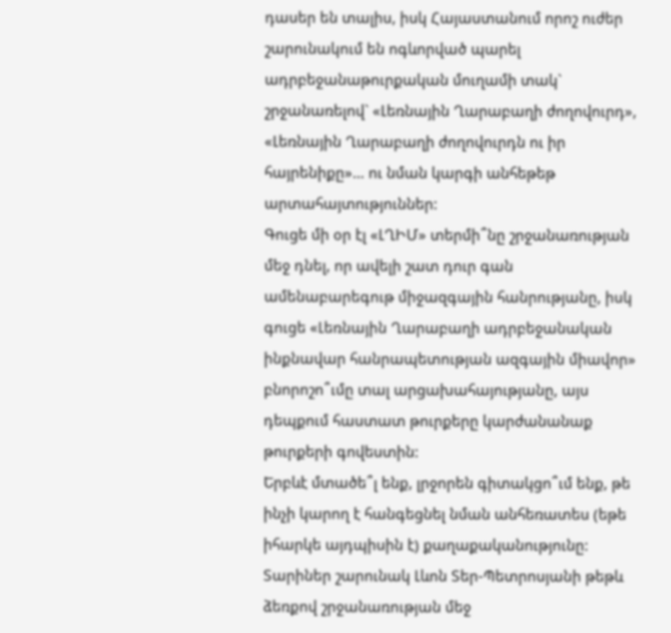դասեր են տալիս, իսկ Հայաստանում որոշ ուժեր շարունակում են ոգևորված պարել ադրբեջանաթուրքական մուղամի տակ` շրջանառելով` «Լեռնային Ղարաբաղի ժողովուրդ», «Լեռնային Ղարաբաղի ժողովուրդն ու իր հայրենիքը»… ու նման կարգի անհեթեթ արտահայտություններ:
Գուցե մի օր էլ «ԼՂԻՄ» տերմի՞նը շրջանառության մեջ դնել, որ ավելի շատ դուր գան ամենաբարեգութ միջազգային հանրությանը, իսկ գուցե «Լեռնային Ղարաբաղի ադրբեջանական ինքնավար հանրապետության ազգային միավոր» բնորոշո՞ւմը տալ արցախահայությանը, այս դեպքում հաստատ թուրքերը կարժանանաք թուրքերի գովեստին:
Երբևէ մտածե՞լ ենք, լրջորեն գիտակցո՞ւմ ենք, թե ինչի կարող է հանգեցնել նման անհեռատես (եթե իհարկե այդպիսին է) քաղաքականությունը: Տարիներ շարունակ Լևոն Տեր-Պետրոսյանի թեթև ձեռքով շրջանառության մեջ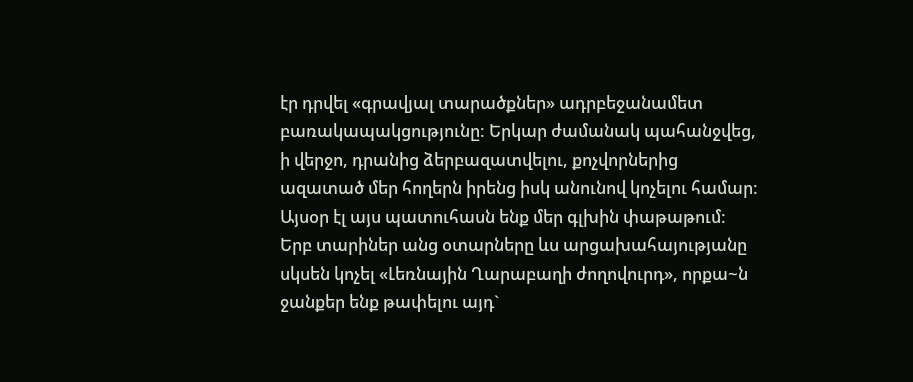էր դրվել «գրավյալ տարածքներ» ադրբեջանամետ բառակապակցությունը: Երկար ժամանակ պահանջվեց, ի վերջո, դրանից ձերբազատվելու, քոչվորներից ազատած մեր հողերն իրենց իսկ անունով կոչելու համար: Այսօր էլ այս պատուհասն ենք մեր գլխին փաթաթում: Երբ տարիներ անց օտարները ևս արցախահայությանը սկսեն կոչել «Լեռնային Ղարաբաղի ժողովուրդ», որքա~ն ջանքեր ենք թափելու այդ`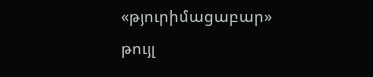«թյուրիմացաբար» թույլ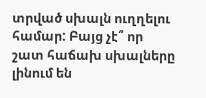տրված սխալն ուղղելու համար: Բայց չէ՞ որ շատ հաճախ սխալները լինում են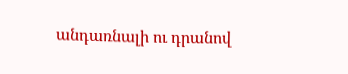անդառնալի ու դրանով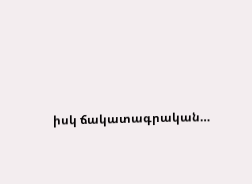իսկ ճակատագրական…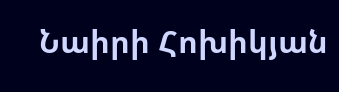Նաիրի Հոխիկյան